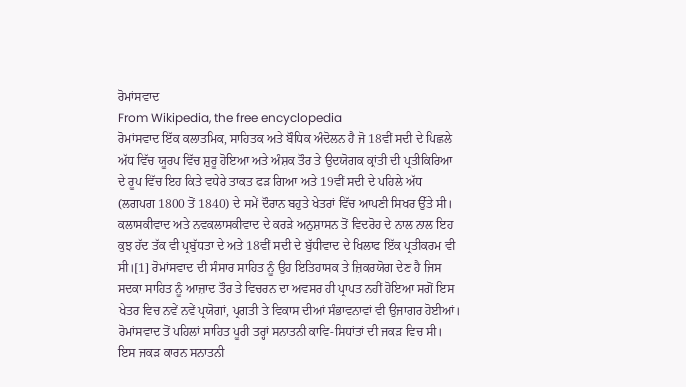ਰੋਮਾਂਸਵਾਦ
From Wikipedia, the free encyclopedia
ਰੋਮਾਂਸਵਾਦ ਇੱਕ ਕਲਾਤਮਿਕ, ਸਾਹਿਤਕ ਅਤੇ ਬੌਧਿਕ ਅੰਦੋਲਨ ਹੈ ਜੋ 18ਵੀਂ ਸਦੀ ਦੇ ਪਿਛਲੇ ਅੱਧ ਵਿੱਚ ਯੂਰਪ ਵਿੱਚ ਸ਼ੁਰੂ ਹੋਇਆ ਅਤੇ ਅੰਸ਼ਕ ਤੌਰ ਤੇ ਉਦਯੋਗਕ ਕ੍ਰਾਂਤੀ ਦੀ ਪ੍ਰਤੀਕਿਰਿਆ ਦੇ ਰੂਪ ਵਿੱਚ ਇਹ ਕਿਤੇ ਵਧੇਰੇ ਤਾਕਤ ਫੜ ਗਿਆ ਅਤੇ 19ਵੀਂ ਸਦੀ ਦੇ ਪਹਿਲੇ ਅੱਧ (ਲਗਪਗ 1800 ਤੋਂ 1840) ਦੇ ਸਮੇਂ ਦੌਰਾਨ ਬਹੁਤੇ ਖੇਤਰਾਂ ਵਿੱਚ ਆਪਣੀ ਸਿਖਰ ਉੱਤੇ ਸੀ। ਕਲਾਸਕੀਵਾਦ ਅਤੇ ਨਵਕਲਾਸਕੀਵਾਦ ਦੇ ਕਰੜੇ ਅਨੁਸ਼ਾਸਨ ਤੋਂ ਵਿਦਰੋਹ ਦੇ ਨਾਲ ਨਾਲ ਇਹ ਕੁਝ ਹੱਦ ਤੱਕ ਵੀ ਪ੍ਰਬੁੱਧਤਾ ਦੇ ਅਤੇ 18ਵੀਂ ਸਦੀ ਦੇ ਬੁੱਧੀਵਾਦ ਦੇ ਖਿਲਾਫ ਇੱਕ ਪ੍ਰਤੀਕਰਮ ਵੀ ਸੀ।[1] ਰੋਮਾਂਸਵਾਦ ਦੀ ਸੰਸਾਰ ਸਾਹਿਤ ਨੂੰ ਉਹ ਇਤਿਹਾਸਕ ਤੇ ਜ਼ਿਕਰਯੋਗ ਦੇਣ ਹੈ ਜਿਸ ਸਦਕਾ ਸਾਹਿਤ ਨੂੰ ਆਜ਼ਾਦ ਤੌਰ ਤੇ ਵਿਚਰਨ ਦਾ ਅਵਸਰ ਹੀ ਪ੍ਰਾਪਤ ਨਹੀਂ ਹੋਇਆ ਸਗੋਂ ਇਸ ਖੇਤਰ ਵਿਚ ਨਵੇਂ ਨਵੇਂ ਪ੍ਰਯੋਗਾਂ, ਪ੍ਰਗਤੀ ਤੇ ਵਿਕਾਸ ਦੀਆਂ ਸੰਭਾਵਨਾਵਾਂ ਵੀ ਉਜਾਗਰ ਹੋਈਆਂ। ਰੋਮਾਂਸਵਾਦ ਤੋਂ ਪਹਿਲਾਂ ਸਾਹਿਤ ਪੂਰੀ ਤਰ੍ਹਾਂ ਸਨਾਤਨੀ ਕਾਵਿ-ਸਿਧਾਂਤਾਂ ਦੀ ਜਕੜ ਵਿਚ ਸੀ। ਇਸ ਜਕੜ ਕਾਰਨ ਸਨਾਤਨੀ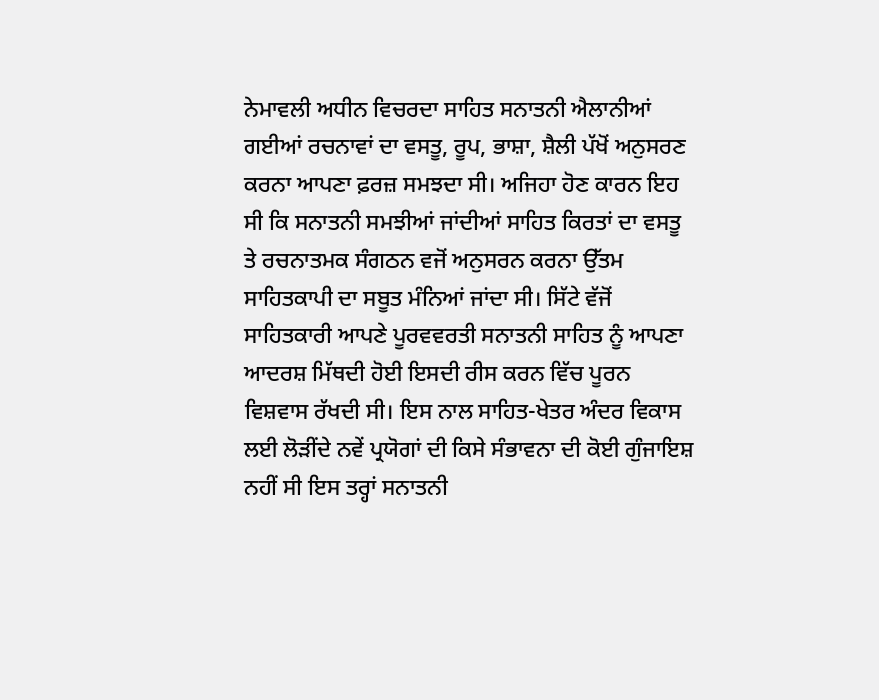ਨੇਮਾਵਲੀ ਅਧੀਨ ਵਿਚਰਦਾ ਸਾਹਿਤ ਸਨਾਤਨੀ ਐਲਾਨੀਆਂ ਗਈਆਂ ਰਚਨਾਵਾਂ ਦਾ ਵਸਤੂ, ਰੂਪ, ਭਾਸ਼ਾ, ਸ਼ੈਲੀ ਪੱਖੋਂ ਅਨੁਸਰਣ ਕਰਨਾ ਆਪਣਾ ਫ਼ਰਜ਼ ਸਮਝਦਾ ਸੀ। ਅਜਿਹਾ ਹੋਣ ਕਾਰਨ ਇਹ ਸੀ ਕਿ ਸਨਾਤਨੀ ਸਮਝੀਆਂ ਜਾਂਦੀਆਂ ਸਾਹਿਤ ਕਿਰਤਾਂ ਦਾ ਵਸਤੂ ਤੇ ਰਚਨਾਤਮਕ ਸੰਗਠਨ ਵਜੋਂ ਅਨੁਸਰਨ ਕਰਨਾ ਉੱਤਮ ਸਾਹਿਤਕਾਪੀ ਦਾ ਸਬੂਤ ਮੰਨਿਆਂ ਜਾਂਦਾ ਸੀ। ਸਿੱਟੇ ਵੱਜੋਂ ਸਾਹਿਤਕਾਰੀ ਆਪਣੇ ਪੂਰਵਵਰਤੀ ਸਨਾਤਨੀ ਸਾਹਿਤ ਨੂੰ ਆਪਣਾ ਆਦਰਸ਼ ਮਿੱਥਦੀ ਹੋਈ ਇਸਦੀ ਰੀਸ ਕਰਨ ਵਿੱਚ ਪੂਰਨ ਵਿਸ਼ਵਾਸ ਰੱਖਦੀ ਸੀ। ਇਸ ਨਾਲ ਸਾਹਿਤ-ਖੇਤਰ ਅੰਦਰ ਵਿਕਾਸ ਲਈ ਲੋੜੀਂਦੇ ਨਵੇਂ ਪ੍ਰਯੋਗਾਂ ਦੀ ਕਿਸੇ ਸੰਭਾਵਨਾ ਦੀ ਕੋਈ ਗੁੰਜਾਇਸ਼ ਨਹੀਂ ਸੀ ਇਸ ਤਰ੍ਹਾਂ ਸਨਾਤਨੀ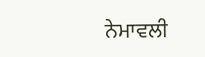ਨੇਮਾਵਲੀ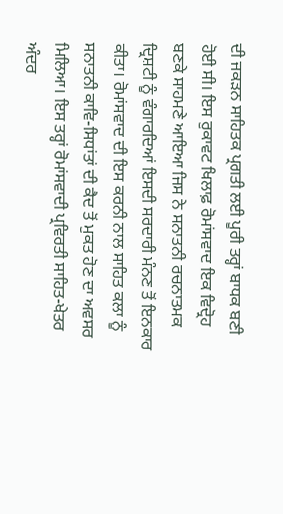ਦੀ ਜਕੜਨ ਸਾਹਿਤਕ ਪ੍ਰਗਤੀ ਲਈ ਪੂਰੀ ਤਰ੍ਹਾਂ ਬਾਧਕ ਬਣੀ ਹੋਈ ਸੀ। ਇਸ ਰੁਕਾਵਟ ਖਿਲਾਫ਼ ਰੋਮਾਂਸਵਾਦ ਇਕ ਵਿਦ੍ਰੋਹ ਬਣਕੇ ਸਾਹਮਣੇ ਆਇਆ ਜਿਸ ਨੇ ਸਨਾਤਨੀ ਰਚਨਾਤਮਕ ਦ੍ਰਿਸ਼ਟੀ ਨੂੰ ਵੰਗਾਰਦਿਆਂ ਇਸਦੀ ਸਰਦਾਰੀ ਮੰਨਣ ਤੋਂ ਇਨਕਾਰ ਕੀਤਾ। ਰੋਮਾਂਸਵਾਦ ਦੀ ਇਸ ਕਰਨੀ ਨਾਲ ਸਾਹਿਤ ਕਲਾ ਨੂੰ ਸਨਾਤਨੀ ਕਾਵਿ-ਸਿਧਾਂਤਾਂ ਦੀ ਕੈਦ ਤੋਂ ਮੁਕਤ ਹੋਣ ਦਾ ਅਵਸਰ ਮਿਲਿਆ। ਇਸ ਤਰ੍ਹਾਂ ਰੋਮਾਂਸਵਾਦੀ ਪ੍ਰਵਿਰਤੀ ਸਾਹਿਤ-ਖੇਤਰ ਅੰਦਰ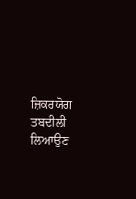ਜ਼ਿਕਰਯੋਗ ਤਬਦੀਲੀ ਲਿਆਉਣ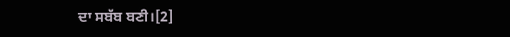ਦਾ ਸਬੱਬ ਬਣੀ।[2]